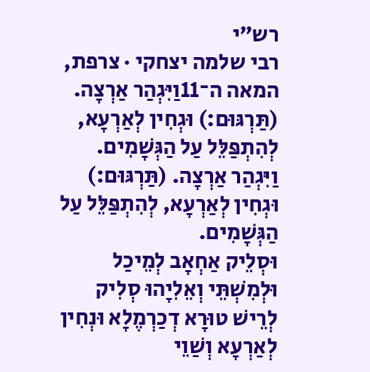רש״י
רבי שלמה יצחקי · צרפת, המאה ה־11וַיִּגְהַר אַרְצָה. (תַּרְגּוּם:) וּגְחִין לְאַרְעָא, לְהִתְפַּלֵּל עַל הַגְּשָׁמִים.
וַיִּגְהַר אַרְצָה. (תַּרְגּוּם:) וּגְחִין לְאַרְעָא, לְהִתְפַּלֵּל עַל הַגְּשָׁמִים.
וּסְלֵיק אַחְאָב לְמֵיכַל וּלְמִשְׁתֵּי וְאֵלִיָהוּ סְלִיק לְרֵישׁ טוּרָא דְכַרְמֶלָא וּנְחִין לְאַרְעָא וְשַׁוֵי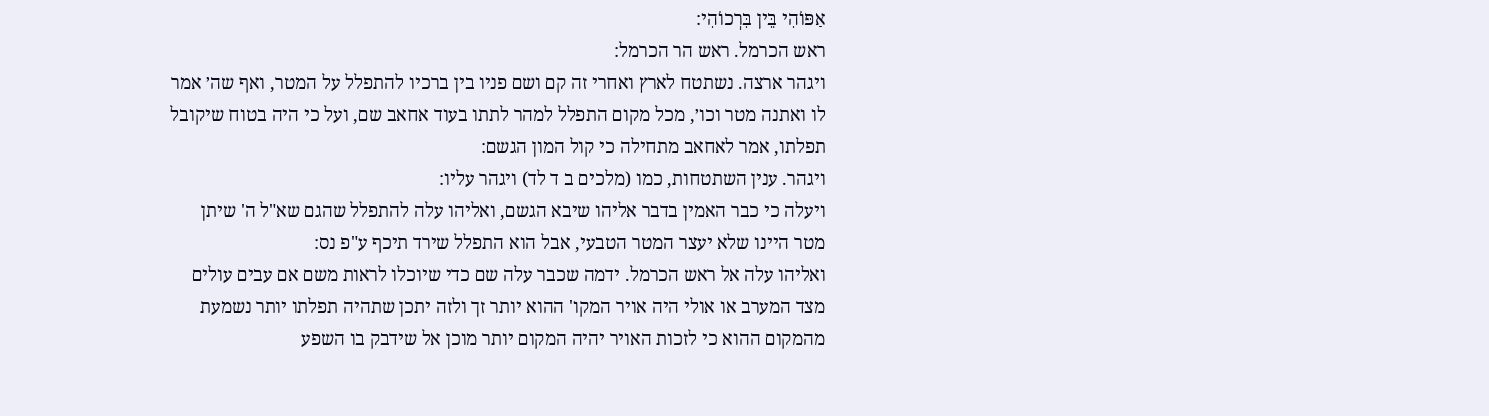אַפּוֹהִי בֵּין בִּרְכוֹהִי:
ראש הכרמל. ראש הר הכרמל:
ויגהר ארצה. נשתטח לארץ ואחרי זה קם ושם פניו בין ברכיו להתפלל על המטר, ואף שה׳ אמר לו ואתנה מטר וכו׳, מכל מקום התפלל למהר לתתו בעוד אחאב שם, ועל כי היה בטוח שיקובל תפלתו, אמר לאחאב מתחילה כי קול המון הגשם:
ויגהר. ענין השתטחות, כמו (מלכים ב ד לד) ויגהר עליו:
ויעלה כי כבר האמין בדבר אליהו שיבא הגשם, ואליהו עלה להתפלל שהגם שא"ל ה' שיתן מטר היינו שלא יעצר המטר הטבעי, אבל הוא התפלל שירד תיכף ע"פ נס:
ואליהו עלה אל ראש הכרמל. ידמה שכבר עלה שם כדי שיוכלו לראות משם אם עבים עולים מצד המערב או אולי היה אויר המקו' ההוא יותר זך ולזה יתכן שתהיה תפלתו יותר נשמעת מהמקום ההוא כי לזכות האויר יהיה המקום יותר מוכן אל שידבק בו השפע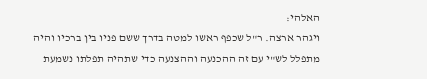האלהי:
ויגהר ארצה. ר"ל שכפף ראשו למטה בדרך ששם פניו בין ברכיו והיה מתפלל לש"י עם זה ההכנעה וההצנעה כדי שתהיה תפלתו נשמעת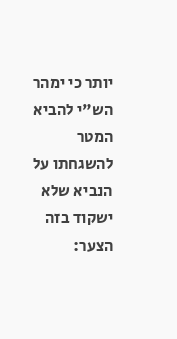יותר כי ימהר הש"י להביא המטר להשגחתו על הנביא שלא ישקוד בזה הצער: